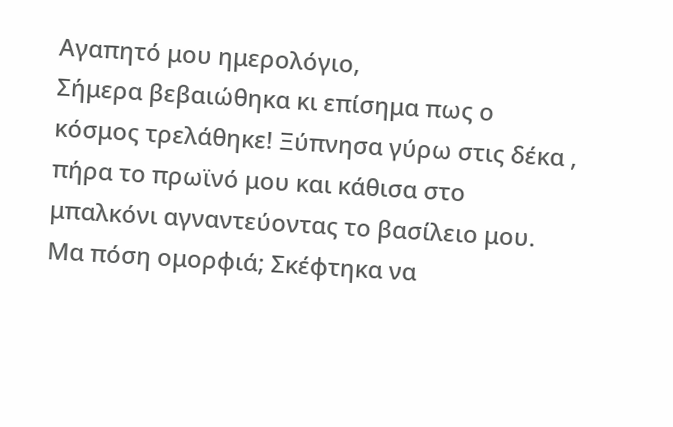Αγαπητό μου ημερολόγιο,
Σήμερα βεβαιώθηκα κι επίσημα πως ο κόσμος τρελάθηκε! Ξύπνησα γύρω στις δέκα , πήρα το πρωϊνό μου και κάθισα στο μπαλκόνι αγναντεύοντας το βασίλειο μου. Μα πόση ομορφιά; Σκέφτηκα να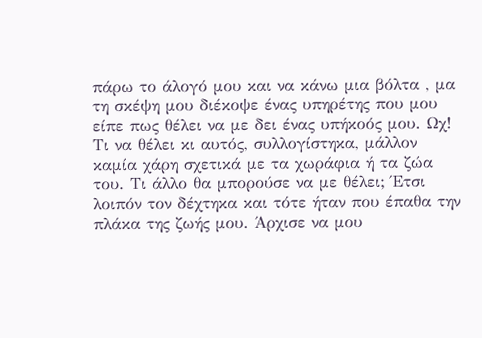πάρω το άλογό μου και να κάνω μια βόλτα , μα τη σκέψη μου διέκοψε ένας υπηρέτης που μου είπε πως θέλει να με δει ένας υπήκοός μου. Ωχ! Τι να θέλει κι αυτός, συλλογίστηκα, μάλλον καμία χάρη σχετικά με τα χωράφια ή τα ζώα του. Τι άλλο θα μπορούσε να με θέλει; Έτσι λοιπόν τον δέχτηκα και τότε ήταν που έπαθα την πλάκα της ζωής μου. Άρχισε να μου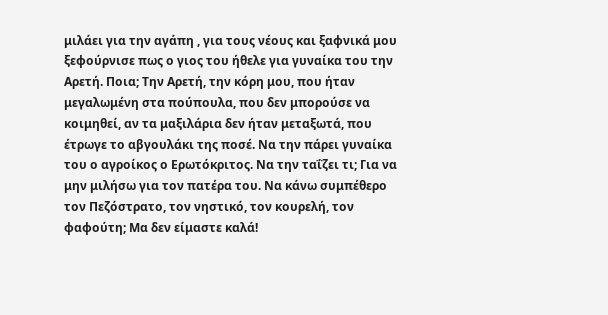μιλάει για την αγάπη , για τους νέους και ξαφνικά μου ξεφούρνισε πως ο γιος του ήθελε για γυναίκα του την Αρετή. Ποια; Την Αρετή, την κόρη μου, που ήταν μεγαλωμένη στα πούπουλα, που δεν μπορούσε να κοιμηθεί, αν τα μαξιλάρια δεν ήταν μεταξωτά, που έτρωγε το αβγουλάκι της ποσέ. Να την πάρει γυναίκα του ο αγροίκος ο Ερωτόκριτος. Να την ταΐζει τι; Για να μην μιλήσω για τον πατέρα του. Να κάνω συμπέθερο τον Πεζόστρατο, τον νηστικό, τον κουρελή, τον φαφούτη; Μα δεν είμαστε καλά!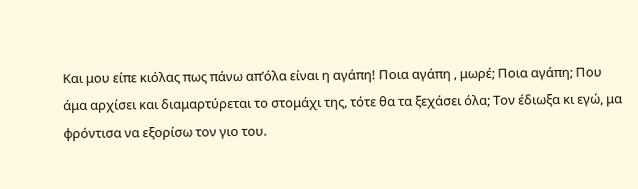Και μου είπε κιόλας πως πάνω απ’όλα είναι η αγάπη! Ποια αγάπη , μωρέ; Ποια αγάπη; Που άμα αρχίσει και διαμαρτύρεται το στομάχι της, τότε θα τα ξεχάσει όλα; Τον έδιωξα κι εγώ, μα φρόντισα να εξορίσω τον γιο του.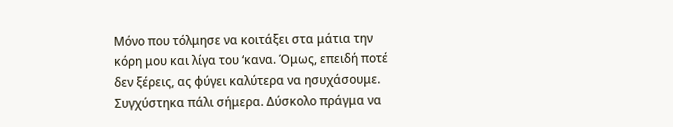Μόνο που τόλμησε να κοιτάξει στα μάτια την κόρη μου και λίγα του ‘κανα. Όμως, επειδή ποτέ δεν ξέρεις, ας φύγει καλύτερα να ησυχάσουμε. Συγχύστηκα πάλι σήμερα. Δύσκολο πράγμα να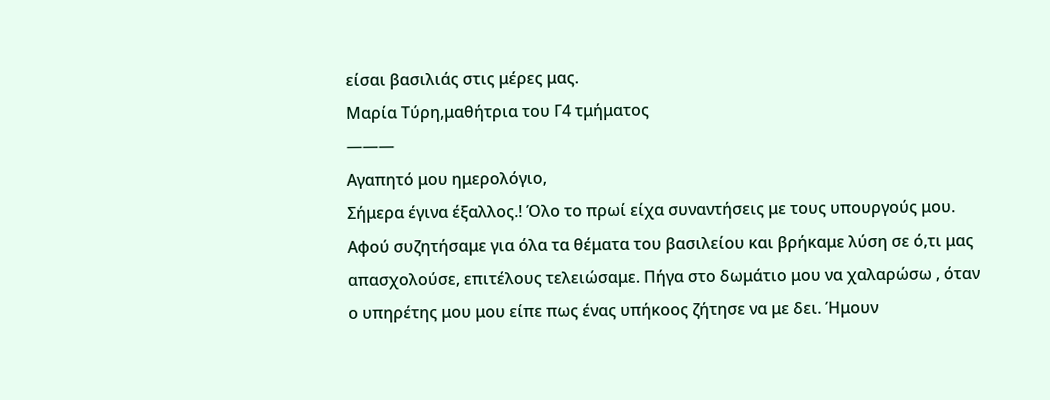είσαι βασιλιάς στις μέρες μας.
Μαρία Τύρη,μαθήτρια του Γ4 τμήματος
———
Αγαπητό μου ημερολόγιο,
Σήμερα έγινα έξαλλος.! Όλο το πρωί είχα συναντήσεις με τους υπουργούς μου. Αφού συζητήσαμε για όλα τα θέματα του βασιλείου και βρήκαμε λύση σε ό,τι μας απασχολούσε, επιτέλους τελειώσαμε. Πήγα στο δωμάτιο μου να χαλαρώσω , όταν ο υπηρέτης μου μου είπε πως ένας υπήκοος ζήτησε να με δει. Ήμουν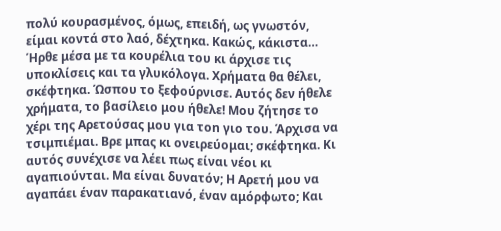πολύ κουρασμένος, όμως, επειδή, ως γνωστόν, είμαι κοντά στο λαό, δέχτηκα. Κακώς, κάκιστα… Ήρθε μέσα με τα κουρέλια του κι άρχισε τις υποκλίσεις και τα γλυκόλογα. Χρήματα θα θέλει, σκέφτηκα. Ώσπου το ξεφούρνισε. Αυτός δεν ήθελε χρήματα, το βασίλειο μου ήθελε! Μου ζήτησε το χέρι της Αρετούσας μου για τοn γιo του. Άρχισα να τσιμπιέμαι. Βρε μπας κι ονειρεύομαι; σκέφτηκα. Κι αυτός συνέχισε να λέει πως είναι νέοι κι αγαπιούνται. Μα είναι δυνατόν; Η Αρετή μου να αγαπάει έναν παρακατιανό, έναν αμόρφωτο; Και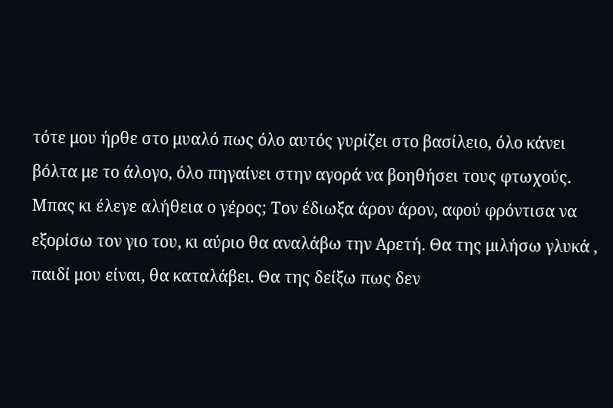τότε μου ήρθε στο μυαλό πως όλο αυτός γυρίζει στο βασίλειο, όλο κάνει βόλτα με το άλογο, όλο πηγαίνει στην αγορά να βοηθήσει τους φτωχούς. Μπας κι έλεγε αλήθεια ο γέρος; Τον έδιωξα άρον άρον, αφού φρόντισα να εξορίσω τον γιο του, κι αύριο θα αναλάβω την Αρετή. Θα της μιλήσω γλυκά , παιδί μου είναι, θα καταλάβει. Θα της δείξω πως δεν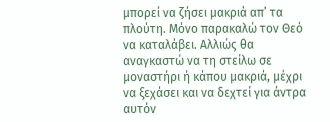μπορεί να ζήσει μακριά απ’ τα πλούτη. Μόνο παρακαλώ τον Θεό να καταλάβει. Αλλιώς θα αναγκαστώ να τη στείλω σε μοναστήρι ή κάπου μακριά, μέχρι να ξεχάσει και να δεχτεί για άντρα αυτόν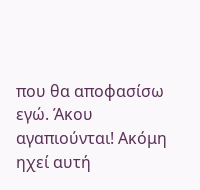που θα αποφασίσω εγώ. Άκου αγαπιούνται! Ακόμη ηχεί αυτή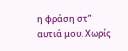η φράση στ” αυτιά μου. Χωρίς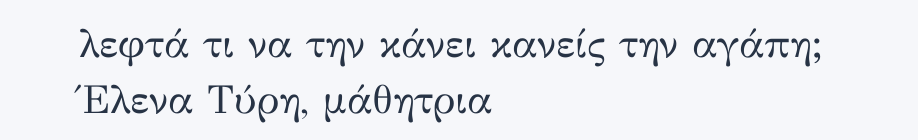λεφτά τι να την κάνει κανείς την αγάπη;
Έλενα Τύρη, μάθητρια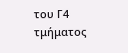του Γ4 τμήματος